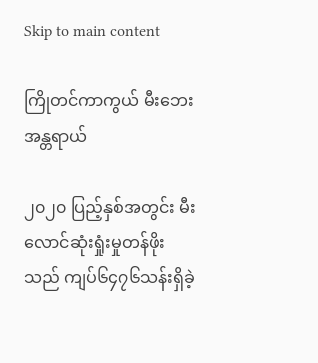Skip to main content

ကြိုတင်ကာကွယ် မီးဘေးအန္တရာယ်

၂၀၂၀ ပြည့်နှစ်အတွင်း မီးလောင်ဆုံးရှုံးမှုတန်ဖိုး သည် ကျပ်၆၄၇၆သန်းရှိခဲ့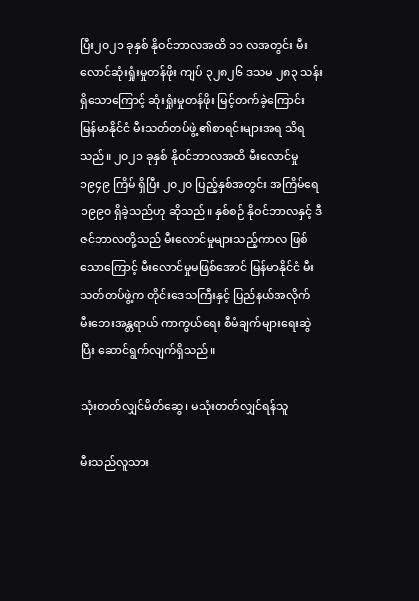ပြီး၂၀၂၁ ခုနှစ် နိုဝင်ဘာလအထိ ၁၁ လအတွင်း မီးလောင်ဆုံးရှုံးမှုတန်ဖိုး ကျပ် ၃၂၈၂၆ ဒသမ ၂၈၃ သန်းရှိသောကြောင့် ဆုံးရှုံးမှုတန်ဖိုး မြင့်တက်ခဲ့ကြောင်း မြန်မာနိုင်ငံ မီးသတ်တပ်ဖွဲ့ ၏စာရင်းများအရ သိရသည်။ ၂၀၂၁ ခုနှစ် နိုဝင်ဘာလအထိ မီးလောင်မှု ၁၉၄၉ ကြိမ် ရှိပြီး ၂၀၂၀ ပြည့်နှစ်အတွင်း အကြိမ်ရေ ၁၉၉၀ ရှိခဲ့သည်ဟု ဆိုသည်။ နှစ်စဉ် နိုဝင်ဘာလနှင့် ဒီဇင်ဘာလတို့သည် မီးလောင်မှုများသည့်ကာလ ဖြစ်သောကြောင့် မီးလောင်မှုမဖြစ်အောင် မြန်မာနိုင်ငံ မီးသတ်တပ်ဖွဲ့က တိုင်းဒေသကြီးနှင့် ပြည်နယ်အလိုက် မီးဘေးအန္တရာယ် ကာကွယ်ရေး စီမံချက်များရေးဆွဲပြီး ဆောင်ရွက်လျက်ရှိသည်။

သုံးတတ်လျှင်မိတ်ဆွေ၊ မသုံးတတ်လျှင်ရန်သူ

မီးသည်လူသား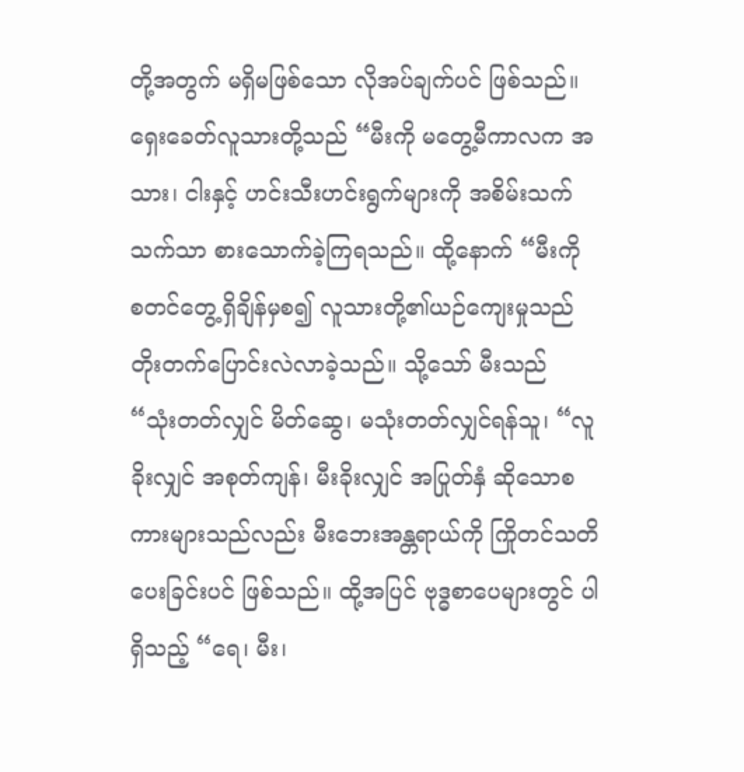တို့အတွက် မရှိမဖြစ်သော လိုအပ်ချက်ပင် ဖြစ်သည်။ ရှေးခေတ်လူသားတို့သည် “မီးကို မတွေ့မီကာလက အသား၊ ငါးနှင့် ဟင်းသီးဟင်းရွက်များကို အစိမ်းသက် သက်သာ စားသောက်ခဲ့ကြရသည်။ ထို့နောက် “မီးကို စတင်တွေ့ရှိချိန်မှစ၍ လူသားတို့၏ယဉ်ကျေးမှုသည် တိုးတက်ပြောင်းလဲလာခဲ့သည်။ သို့သော် မီးသည် “သုံးတတ်လျှင် မိတ်ဆွေ၊ မသုံးတတ်လျှင်ရန်သူ၊ “လူခိုးလျှင် အစုတ်ကျန်၊ မီးခိုးလျှင် အပြုတ်နှံ ဆိုသောစကားများသည်လည်း မီးဘေးအန္တရာယ်ကို ကြိုတင်သတိပေးခြင်းပင် ဖြစ်သည်။ ထို့အပြင် ဗုဒ္ဓစာပေများတွင် ပါရှိသည့် “ရေ၊ မီး၊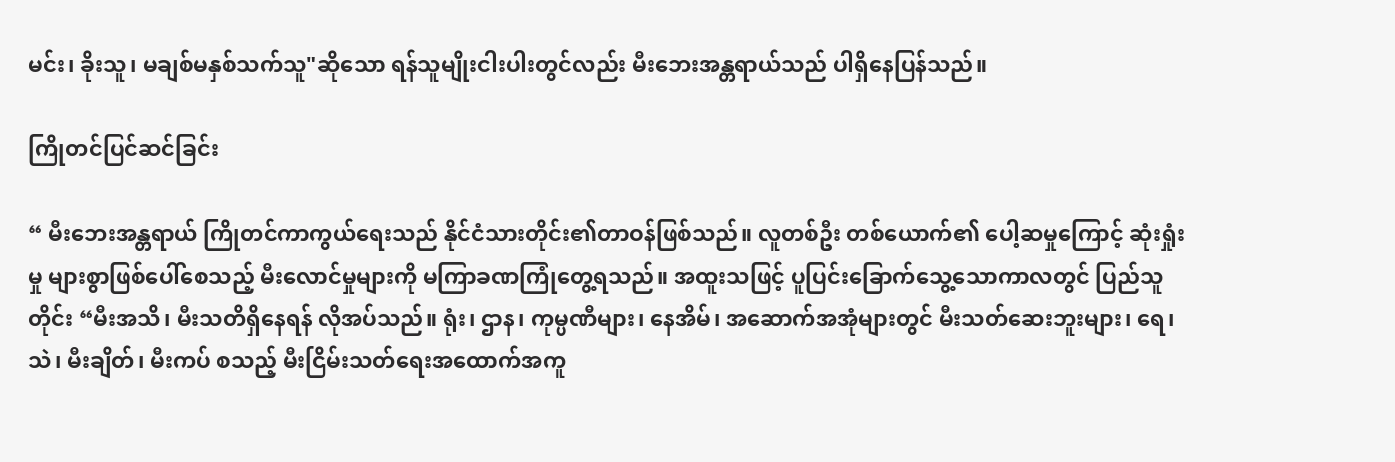မင်း၊ ခိုးသူ၊ မချစ်မနှစ်သက်သူ"ဆိုသော ရန်သူမျိုးငါးပါးတွင်လည်း မီးဘေးအန္တရာယ်သည် ပါရှိနေပြန်သည်။

ကြိုတင်ပြင်ဆင်ခြင်း

“ မီးဘေးအန္တရာယ် ကြိုတင်ကာကွယ်ရေးသည် နိုင်ငံသားတိုင်း၏တာဝန်ဖြစ်သည်။ လူတစ်ဦး တစ်ယောက်၏ ပေါ့ဆမှုကြောင့် ဆုံးရှုံးမှု များစွာဖြစ်ပေါ်စေသည့် မီးလောင်မှုများကို မကြာခဏကြုံတွေ့ရသည်။ အထူးသဖြင့် ပူပြင်းခြောက်သွေ့သောကာလတွင် ပြည်သူတိုင်း “မီးအသိ၊ မီးသတိရှိနေရန် လိုအပ်သည်။ ရုံး၊ ဌာန၊ ကုမ္ပဏီများ၊ နေအိမ်၊ အဆောက်အအုံများတွင် မီးသတ်ဆေးဘူးများ၊ ရေ၊ သဲ၊ မီးချိတ်၊ မီးကပ် စသည့် မီးငြိမ်းသတ်ရေးအထောက်အကူ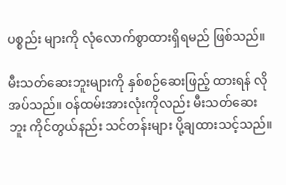ပစ္စည်း များကို လုံလောက်စွာထားရှိရမည် ဖြစ်သည်။

မီးသတ်ဆေးဘူးများကို နှစ်စဉ်ဆေးဖြည့် ထားရန် လိုအပ်သည်။ ဝန်ထမ်းအားလုံးကိုလည်း မီးသတ်ဆေးဘူး ကိုင်တွယ်နည်း သင်တန်းများ ပို့ချထားသင့်သည်။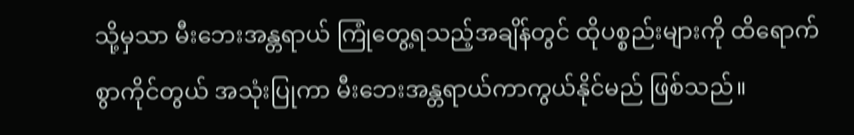သို့မှသာ မီးဘေးအန္တရာယ် ကြုံတွေ့ရသည့်အချိန်တွင် ထိုပစ္စည်းများကို ထိရောက်စွာကိုင်တွယ် အသုံးပြုကာ မီးဘေးအန္တရာယ်ကာကွယ်နိုင်မည် ဖြစ်သည်။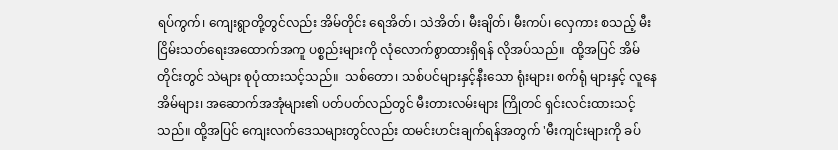ရပ်ကွက်၊ ကျေးရွာတို့တွင်လည်း အိမ်တိုင်း ရေအိတ်၊ သဲအိတ်၊ မီးချိတ်၊ မီးကပ်၊ လှေကား စသည့် မီးငြိမ်းသတ်ရေးအထောက်အကူ ပစ္စည်းများကို လုံလောက်စွာထားရှိရန် လိုအပ်သည်။  ထို့အပြင် အိမ်တိုင်းတွင် သဲများ စုပုံထားသင့်သည်။  သစ်တော၊ သစ်ပင်များနှင့်နီးသော ရုံးများ၊ စက်ရုံ များနှင့် လူနေအိမ်များ၊ အဆောက်အအုံများ၏ ပတ်ပတ်လည်တွင် မီးတားလမ်းများ ကြိုတင် ရှင်းလင်းထားသင့်သည်။ ထို့အပြင် ကျေးလက်ဒေသများတွင်လည်း ထမင်းဟင်းချက်ရန်အတွက် 'မီးကျင်းများကို ခပ်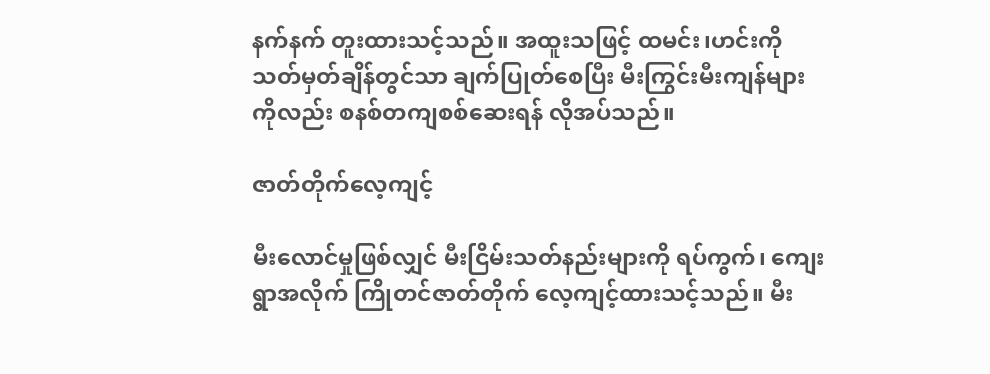နက်နက် တူးထားသင့်သည်။ အထူးသဖြင့် ထမင်း၊ဟင်းကို သတ်မှတ်ချိန်တွင်သာ ချက်ပြုတ်စေပြီး မီးကြွင်းမီးကျန်များကိုလည်း စနစ်တကျစစ်ဆေးရန် လိုအပ်သည်။

ဇာတ်တိုက်လေ့ကျင့်

မီးလောင်မှုဖြစ်လျှင် မီးငြိမ်းသတ်နည်းများကို ရပ်ကွက်၊ ကျေးရွာအလိုက် ကြိုတင်ဇာတ်တိုက် လေ့ကျင့်ထားသင့်သည်။ မီး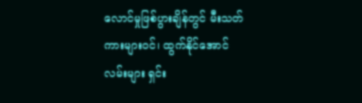လောင်မှုဖြစ်ပွားချိန်တွင် မီးသတ်ကားများဝင်၊ ထွက်နိုင်အောင် လမ်းများ ရှင်း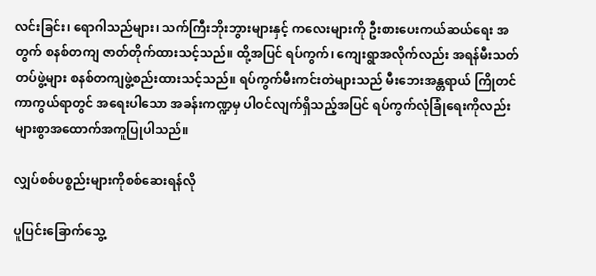လင်းခြင်း၊ ရောဂါသည်များ၊ သက်ကြီးဘိုးဘွားများနှင့် ကလေးများကို ဦးစားပေးကယ်ဆယ်ရေး အတွက် စနစ်တကျ ဇာတ်တိုက်ထားသင့်သည်။ ထို့အပြင် ရပ်ကွက်၊ ကျေးရွာအလိုက်လည်း အရန်မီးသတ်တပ်ဖွဲ့များ စနစ်တကျဖွဲ့စည်းထားသင့်သည်။ ရပ်ကွက်မီးကင်းတဲများသည် မီးဘေးအန္တရာယ် ကြိုတင်ကာကွယ်ရာတွင် အရေးပါသော အခန်းကဏ္ဍမှ ပါဝင်လျက်ရှိသည့်အပြင် ရပ်ကွက်လုံခြုံရေးကိုလည်း များစွာအထောက်အကူပြုပါသည်။

လျှပ်စစ်ပစ္စည်းများကိုစစ်ဆေးရန်လို

ပူပြင်းခြောက်သွေ့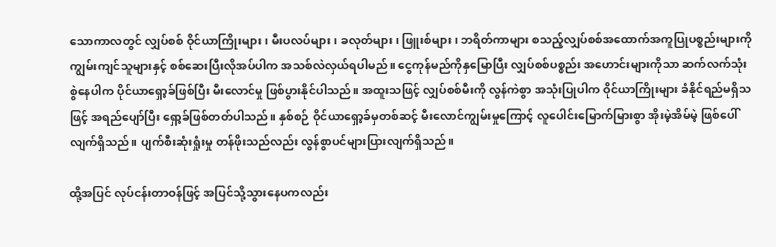သောကာလတွင် လျှပ်စစ် ဝိုင်ယာကြိုးများ၊ မီးပလပ်များ၊ ခလုတ်များ၊ ဖြူးစ်များ၊ ဘရိတ်ကာများ စသည့်လျှပ်စစ်အထောက်အကူပြုပစ္စည်းများကို ကျွမ်းကျင်သူများနှင့် စစ်ဆေးပြီးလိုအပ်ပါက အသစ်လဲလှယ်ရပါမည်။ ငွေကုန်မည်ကိုနှမြောပြီး လျှပ်စစ်ပစ္စည်း အဟောင်းများကိုသာ ဆက်လက်သုံးစွဲနေပါက ပိုင်ယာရှော့ခ်ဖြစ်ပြီး မီးလောင်မှု ဖြစ်ပွားနိုင်ပါသည်။ အထူးသဖြင့် လျှပ်စစ်မီးကို လွန်ကဲစွာ အသုံးပြုပါက ဝိုင်ယာကြိုးများ ခံနိုင်ရည်မရှိသဖြင့် အရည်ပျော်ပြီး ရှော့ခ်ဖြစ်တတ်ပါသည်။ နှစ်စဉ် ဝိုင်ယာရှော့ခ်မှတစ်ဆင့် မီးလောင်ကျွမ်းမှုကြောင့် လူပေါင်းမြောက်မြားစွာ အိုးမဲ့အိမ်မဲ့ ဖြစ်ပေါ်လျက်ရှိသည်။ ပျက်စီးဆုံးရှုံးမှု တန်ဖိုးသည်လည်း လွန်စွာပင်များပြားလျက်ရှိသည်။

ထို့အပြင် လုပ်ငန်းတာဝန်ဖြင့် အပြင်သို့သွားနေပကလည်း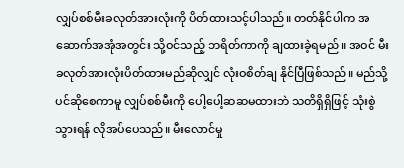လျှပ်စစ်မီးခလုတ်အားလုံးကို ပိတ်ထားသင့်ပါသည်။ တတ်နိုင်ပါက အဆောက်အအုံအတွင်း သို့ဝင်သည့် ဘရိတ်ကာကို ချထားခဲ့ရမည်။ အဝင် မီးခလုတ်အားလုံးပိတ်ထားမည်ဆိုလျှင် လုံးဝစိတ်ချ နိုင်ပြီဖြစ်သည်။ မည်သို့ပင်ဆိုစေကာမူ လျှပ်စစ်မီးကို ပေါ့ပေါ့ဆဆမထားဘဲ သတိရှိရှိဖြင့် သုံးစွဲသွားရန် လိုအပ်ပေသည်။ မီးလောင်မှု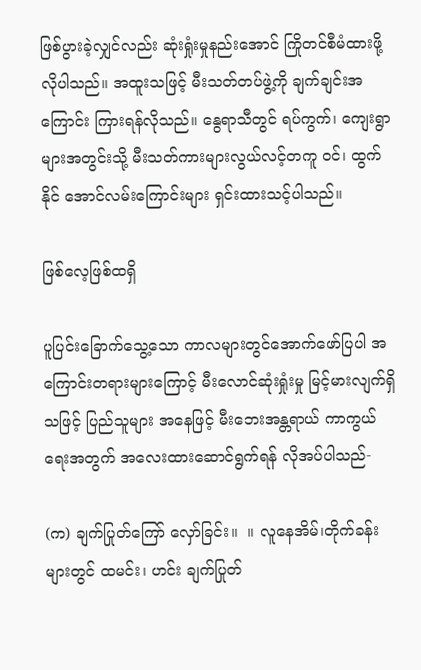ဖြစ်ပွားခဲ့လျှင်လည်း ဆုံးရှုံးမှုနည်းအောင် ကြိုတင်စီမံထားဖို့ လိုပါသည်။ အထူးသဖြင့် မီးသတ်တပ်ဖွဲ့ကို ချက်ချင်းအကြောင်း ကြားရန်လိုသည်။ နွေရာသီတွင် ရပ်ကွက်၊ ကျေးရွာများအတွင်းသို့ မီးသတ်ကားများလွယ်လင့်တကူ ၀င်၊ ထွက်နိုင် အောင်လမ်းကြောင်းများ ရှင်းထားသင့်ပါသည်။

ဖြစ်လေ့ဖြစ်ထရှိ

ပူပြင်းခြောက်သွေ့သော ကာလများတွင်အောက်ဖော်ပြပါ အကြောင်းတရားများကြောင့် မီးလောင်ဆုံးရှုံးမှု မြင့်မားလျက်ရှိသဖြင့် ပြည်သူများ အနေဖြင့် မီးဘေးအန္တရာယ် ကာကွယ်ရေးအတွက် အလေးထားဆောင်ရွက်ရန် လိုအပ်ပါသည်-

(က) ချက်ပြုတ်ကြော် လှော်ခြင်း။  ။ လူနေအိမ်၊တိုက်ခန်းများတွင် ထမင်း၊ ဟင်း ချက်ပြုတ်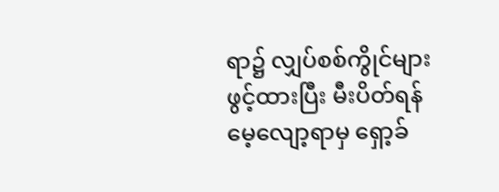ရာ၌ လျှပ်စစ်ကွိုင်များ ဖွင့်ထားပြီး မီးပိတ်ရန်မေ့လျော့ရာမှ ရှော့ခ်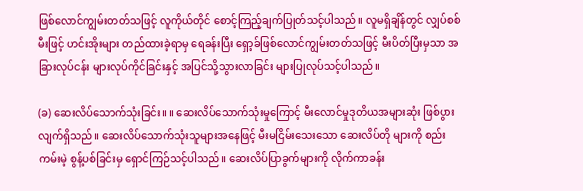ဖြစ်လောင်ကျွမ်းတတ်သဖြင့် လူကိုယ်တိုင် စောင့်ကြည့်ချက်ပြုတ်သင့်ပါသည်။ လူမရှိချိန်တွင် လျှပ်စစ်မီးဖြင့် ဟင်းအိုးများ တည်ထားခဲ့ရာမှ ရေခန်းပြီး ရှော့ခ်ဖြစ်လောင်ကျွမ်းတတ်သဖြင့် မီးပိတ်ပြီးမှသာ အခြားလုပ်ငန်း များလုပ်ကိုင်ခြင်းနှင့် အပြင်သို့သွားလာခြင်း များပြုလုပ်သင့်ပါသည်။

(ခ) ဆေးလိပ်သောက်သုံးခြင်း။ ။ ဆေးလိပ်သောက်သုံးမှုကြောင့် မီးလောင်မှုဒုတိယအများဆုံး ဖြစ်ပွားလျက်ရှိသည်။ ဆေးလိပ်သောက်သုံးသူများအနေဖြင့် မီးမငြိမ်းသေးသော ဆေးလိပ်တို များကို စည်းကမ်းမဲ့ စွန့်ပစ်ခြင်းမှ ရှောင်ကြဉ်သင့်ပါသည်။ ဆေးလိပ်ပြာခွက်များကို လိုက်ကာခန်း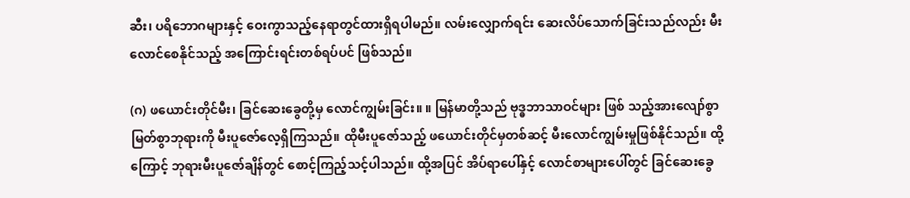ဆီး၊ ပရိဘောဂများနှင့် ဝေးကွာသည့်နေရာတွင်ထားရှိရပါမည်။ လမ်းလျှောက်ရင်း ဆေးလိပ်သောက်ခြင်းသည်လည်း မီးလောင်စေနိုင်သည့် အကြောင်းရင်းတစ်ရပ်ပင် ဖြစ်သည်။

(ဂ) ဖယောင်းတိုင်မီး၊ ခြင်ဆေးခွေတို့မှ လောင်ကျွမ်းခြင်း။ ။ မြန်မာတို့သည် ဗုဒ္ဓဘာသာဝင်များ ဖြစ် သည့်အားလျော်စွာ မြတ်စွာဘုရားကို မီးပူဇော်လေ့ရှိကြသည်။ ထိုမီးပူဇော်သည့် ဖယောင်းတိုင်မှတစ်ဆင့် မီးလောင်ကျွမ်းမှုဖြစ်နိုင်သည်။ ထို့ကြောင့် ဘုရားမီးပူဇော်ချိန်တွင် စောင့်ကြည့်သင့်ပါသည်။ ထို့အပြင် အိပ်ရာပေါ်နှင့် လောင်စာများပေါ်တွင် ခြင်ဆေးခွေ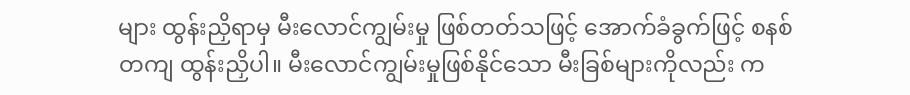များ ထွန်းညှိရာမှ မီးလောင်ကျွမ်းမှု ဖြစ်တတ်သဖြင့် အောက်ခံခွက်ဖြင့် စနစ်တကျ ထွန်းညှိပါ။ မီးလောင်ကျွမ်းမှုဖြစ်နိုင်သော မီးခြစ်များကိုလည်း က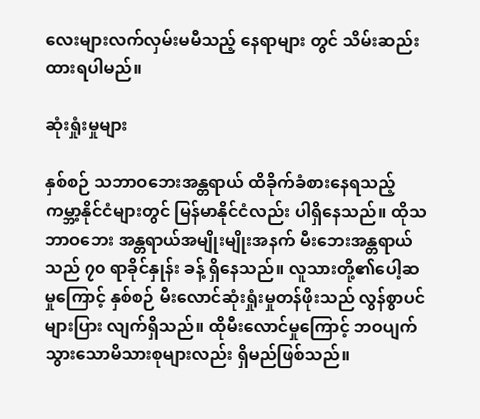လေးများလက်လှမ်းမမီသည့် နေရာများ တွင် သိမ်းဆည်းထားရပါမည်။

ဆုံးရှုံးမှုများ

နှစ်စဉ် သဘာဝဘေးအန္တရာယ် ထိခိုက်ခံစားနေရသည့် ကမ္ဘာ့နိုင်ငံများတွင် မြန်မာနိုင်ငံလည်း ပါရှိနေသည်။ ထိုသဘာဝဘေး အန္တရာယ်အမျိုးမျိုးအနက် မီးဘေးအန္တရာယ်သည် ၇၀ ရာခိုင်နှုန်း ခန့် ရှိနေသည်။ လူသားတို့၏ပေါ့ဆမှုကြောင့် နှစ်စဉ် မီးလောင်ဆုံးရှုံးမှုတန်ဖိုးသည် လွန်စွာပင် များပြား လျက်ရှိသည်။ ထိုမီးလောင်မှုကြောင့် ဘဝပျက် သွားသောမိသားစုများလည်း ရှိမည်ဖြစ်သည်။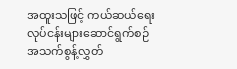အထူးသဖြင့် ကယ်ဆယ်ရေးလုပ်ငန်းများဆောင်ရွက်စဉ် အသက်စွန့်လွှတ်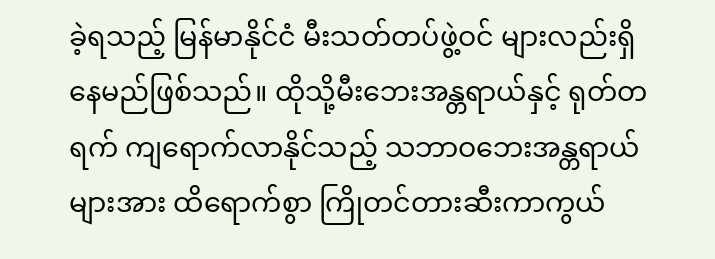ခဲ့ရသည့် မြန်မာနိုင်ငံ မီးသတ်တပ်ဖွဲ့ဝင် များလည်းရှိနေမည်ဖြစ်သည်။ ထိုသို့မီးဘေးအန္တရာယ်နှင့် ရုတ်တရက် ကျရောက်လာနိုင်သည့် သဘာဝဘေးအန္တရာယ်များအား ထိရောက်စွာ ကြိုတင်တားဆီးကာကွယ်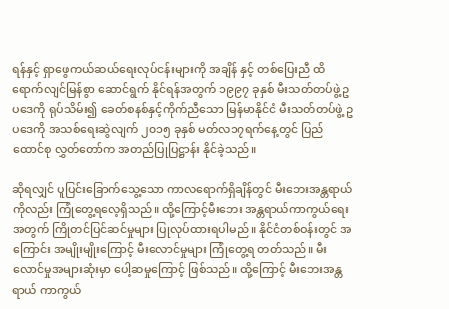ရန်နှင့် ရှာဖွေကယ်ဆယ်ရေးလုပ်ငန်းများကို အချိန် နှင့် တစ်ပြေးညီ ထိရောက်လျင်မြန်စွာ ဆောင်ရွက် နိုင်ရန်အတွက် ၁၉၉၇ ခုနှစ် မီးသတ်တပ်ဖွဲ့ဥပဒေကို ရုပ်သိမ်း၍ ခေတ်စနစ်နှင့်ကိုက်ညီသော မြန်မာနိုင်ငံ မီးသတ်တပ်ဖွဲ့ ဥပဒေကို အသစ်ရေးဆွဲလျက် ၂၀၁၅ ခုနှစ် မတ်လ၁၇ရက်နေ့တွင် ပြည်ထောင်စု လွှတ်တော်က အတည်ပြုပြဋ္ဌာန်း နိုင်ခဲ့သည်။

ဆိုရလျှင် ပူပြင်းခြောက်သွေ့သော ကာလရောက်ရှိချိန်တွင် မီးဘေးအန္တရာယ်ကိုလည်း ကြုံတွေ့ရလေ့ရှိသည်။ ထို့ကြောင့်မီးဘေး အန္တရာယ်ကာကွယ်ရေးအတွက် ကြိုတင်ပြင်ဆင်မှုများ ပြုလုပ်ထားရပါမည်။ နိုင်ငံတစ်ဝန်းတွင် အကြောင်း အမျိုးမျိုးကြောင့် မီးလောင်မှုများ ကြုံတွေ့ရ တတ်သည်။ မီးလောင်မှုအများဆုံးမှာ ပေါ့ဆမှုကြောင့် ဖြစ်သည်။ ထို့ကြောင့် မီးဘေးအန္တရာယ် ကာကွယ်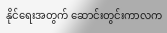နိုင်ရေးအတွက် ဆောင်းတွင်းကာလက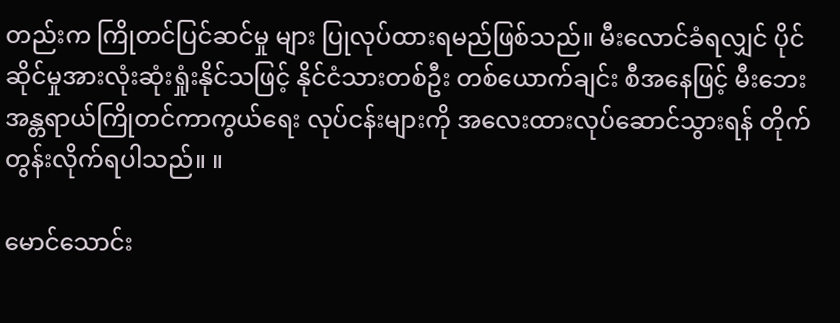တည်းက ကြိုတင်ပြင်ဆင်မှု များ ပြုလုပ်ထားရမည်ဖြစ်သည်။ မီးလောင်ခံရလျှင် ပိုင်ဆိုင်မှုအားလုံးဆုံးရှုံးနိုင်သဖြင့် နိုင်ငံသားတစ်ဦး တစ်ယောက်ချင်း စီအနေဖြင့် မီးဘေးအန္တရာယ်ကြိုတင်ကာကွယ်ရေး လုပ်ငန်းများကို အလေးထားလုပ်ဆောင်သွားရန် တိုက်တွန်းလိုက်ရပါသည်။ ။

မောင်သောင်း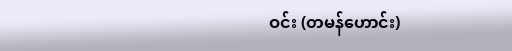ဝင်း (တမန်ဟောင်း)